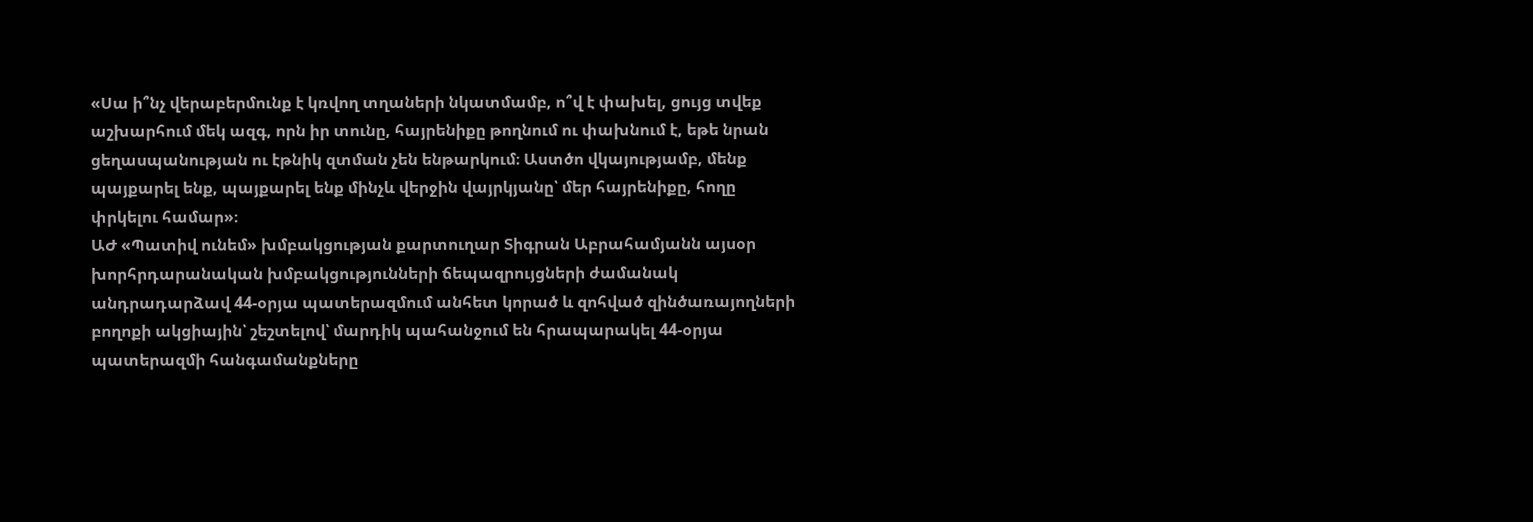«Սա ի՞նչ վերաբերմունք է կռվող տղաների նկատմամբ, ո՞վ է փախել, ցույց տվեք աշխարհում մեկ ազգ, որն իր տունը, հայրենիքը թողնում ու փախնում է, եթե նրան ցեղասպանության ու էթնիկ զտման չեն ենթարկում։ Աստծո վկայությամբ, մենք պայքարել ենք, պայքարել ենք մինչև վերջին վայրկյանը՝ մեր հայրենիքը, հողը փրկելու համար»։
ԱԺ «Պատիվ ունեմ» խմբակցության քարտուղար Տիգրան Աբրահամյանն այսօր խորհրդարանական խմբակցությունների ճեպազրույցների ժամանակ անդրադարձավ 44-օրյա պատերազմում անհետ կորած և զոհված զինծառայողների բողոքի ակցիային՝ շեշտելով՝ մարդիկ պահանջում են հրապարակել 44-օրյա պատերազմի հանգամանքները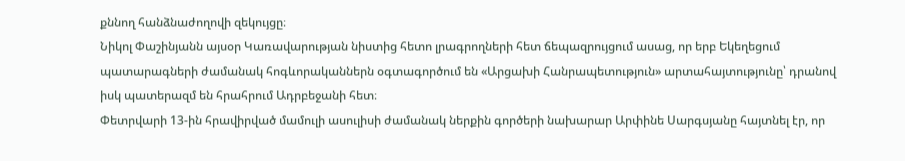քննող հանձնաժողովի զեկույցը։
Նիկոլ Փաշինյանն այսօր Կառավարության նիստից հետո լրագրողների հետ ճեպազրույցում ասաց, որ երբ Եկեղեցում պատարագների ժամանակ հոգևորականներն օգտագործում են «Արցախի Հանրապետություն» արտահայտությունը՝ դրանով իսկ պատերազմ են հրահրում Ադրբեջանի հետ։
Փետրվարի 13-ին հրավիրված մամուլի ասուլիսի ժամանակ ներքին գործերի նախարար Արփինե Սարգսյանը հայտնել էր, որ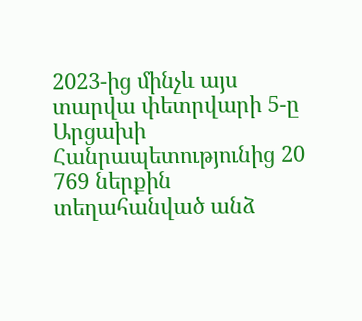2023-ից մինչև այս տարվա փետրվարի 5-ը Արցախի Հանրապետությունից 20 769 ներքին տեղահանված անձ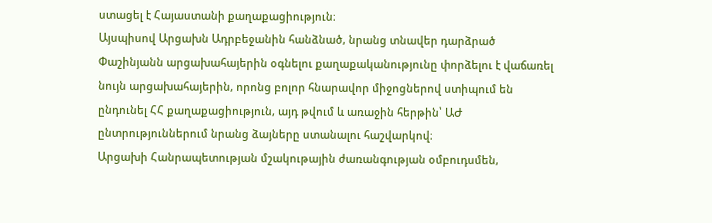ստացել է Հայաստանի քաղաքացիություն։
Այսպիսով Արցախն Ադրբեջանին հանձնած, նրանց տնավեր դարձրած Փաշինյանն արցախահայերին օգնելու քաղաքականությունը փորձելու է վաճառել նույն արցախահայերին, որոնց բոլոր հնարավոր միջոցներով ստիպում են ընդունել ՀՀ քաղաքացիություն, այդ թվում և առաջին հերթին՝ ԱԺ ընտրություններում նրանց ձայները ստանալու հաշվարկով։
Արցախի Հանրապետության մշակութային ժառանգության օմբուդսմեն,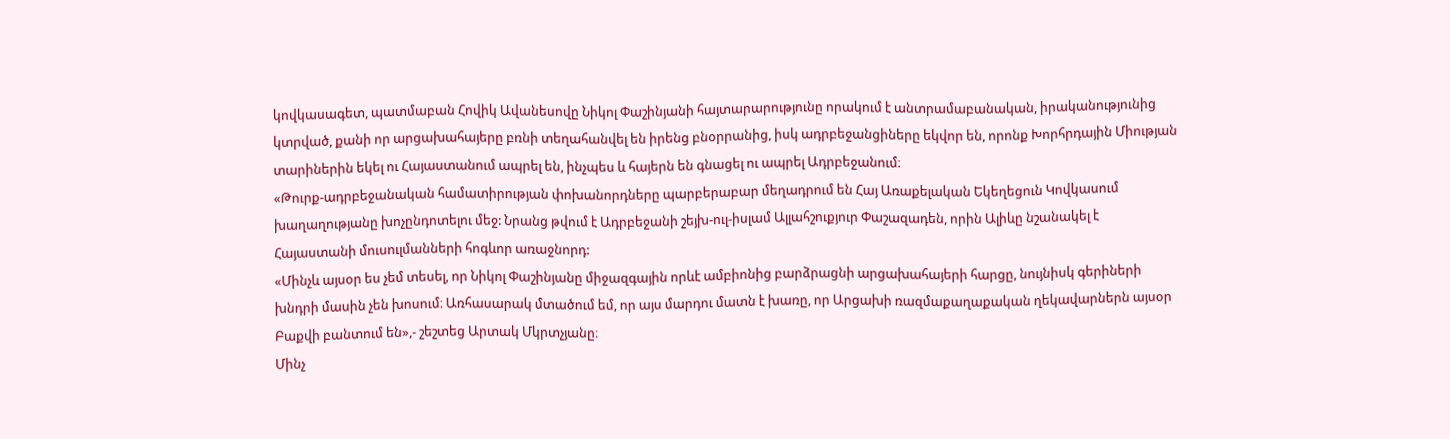կովկասագետ, պատմաբան Հովիկ Ավանեսովը Նիկոլ Փաշինյանի հայտարարությունը որակում է անտրամաբանական, իրականությունից կտրված, քանի որ արցախահայերը բռնի տեղահանվել են իրենց բնօրրանից, իսկ ադրբեջանցիները եկվոր են, որոնք Խորհրդային Միության տարիներին եկել ու Հայաստանում ապրել են, ինչպես և հայերն են գնացել ու ապրել Ադրբեջանում։
«Թուրք-ադրբեջանական համատիրության փոխանորդները պարբերաբար մեղադրում են Հայ Առաքելական Եկեղեցուն Կովկասում խաղաղությանը խոչընդոտելու մեջ: Նրանց թվում է Ադրբեջանի շեյխ-ուլ-իսլամ Ալլահշուքյուր Փաշազադեն, որին Ալիևը նշանակել է Հայաստանի մուսուլմանների հոգևոր առաջնորդ:
«Մինչև այսօր ես չեմ տեսել, որ Նիկոլ Փաշինյանը միջազգային որևէ ամբիոնից բարձրացնի արցախահայերի հարցը, նույնիսկ գերիների խնդրի մասին չեն խոսում։ Առհասարակ մտածում եմ, որ այս մարդու մատն է խառը, որ Արցախի ռազմաքաղաքական ղեկավարներն այսօր Բաքվի բանտում են»,- շեշտեց Արտակ Մկրտչյանը։
Մինչ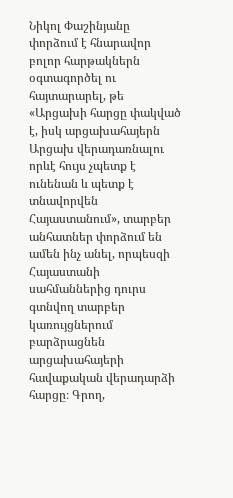Նիկոլ Փաշինյանը փորձում է հնարավոր բոլոր հարթակներն օգտագործել ու հայտարարել, թե «Արցախի հարցը փակված է, իսկ արցախահայերն Արցախ վերադառնալու որևէ հույս չպետք է ունենան և պետք է տնավորվեն Հայաստանում», տարբեր անհատներ փորձում են ամեն ինչ անել, որպեսզի Հայաստանի սահմաններից դուրս գտնվող տարբեր կառույցներում բարձրացնեն արցախահայերի հավաքական վերադարձի հարցը։ Գրող,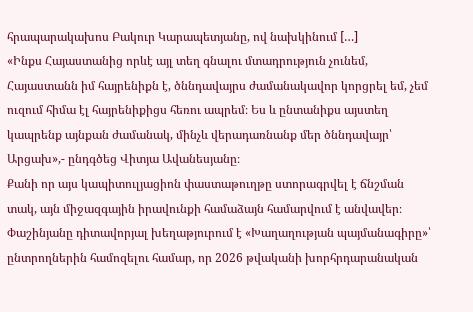հրապարակախոս Բակուր Կարապետյանը, ով նախկինում […]
«Ինքս Հայաստանից որևէ այլ տեղ գնալու մտադրություն չունեմ, Հայաստանն իմ հայրենիքն է, ծննդավայրս ժամանակավոր կորցրել եմ, չեմ ուզում հիմա էլ հայրենիքիցս հեռու ապրեմ։ Ես և ընտանիքս այստեղ կապրենք այնքան ժամանակ, մինչև վերադառնանք մեր ծննդավայր՝ Արցախ»,- ընդգծեց Վիտյա Ավանեսյանը։
Քանի որ այս կապիտուլյացիոն փաստաթուղթը ստորագրվել է ճնշման տակ, այն միջազգային իրավունքի համաձայն համարվում է անվավեր։ Փաշինյանը դիտավորյալ խեղաթյուրում է «Խաղաղության պայմանագիրը»՝ ընտրողներին համոզելու համար, որ 2026 թվականի խորհրդարանական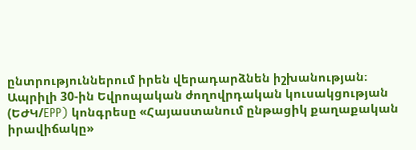ընտրություններում իրեն վերադարձնեն իշխանության։
Ապրիլի 30-ին Եվրոպական ժողովրդական կուսակցության (ԵԺԿ/EPP) կոնգրեսը «Հայաստանում ընթացիկ քաղաքական իրավիճակը»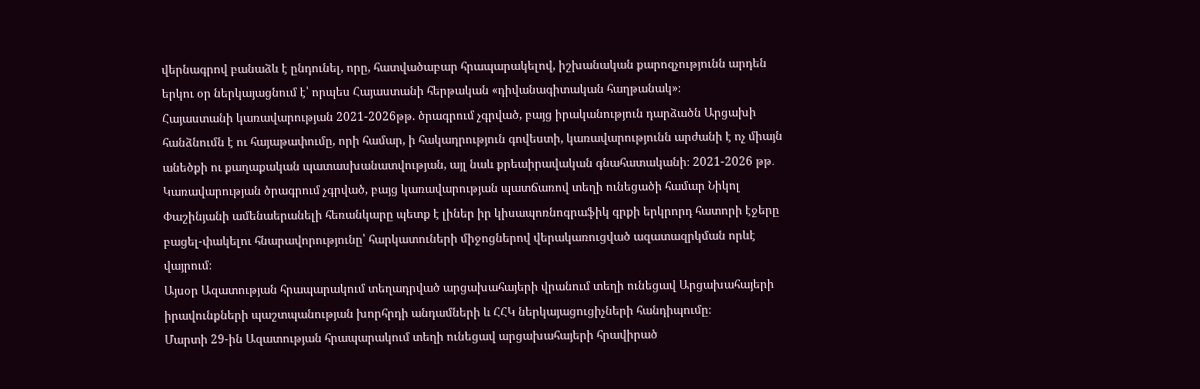վերնագրով բանաձև է ընդունել, որը, հատվածաբար հրապարակելով, իշխանական քարոզչությունն արդեն երկու օր ներկայացնում է՝ որպես Հայաստանի հերթական «դիվանագիտական հաղթանակ»։
Հայաստանի կառավարության 2021-2026թթ. ծրագրում չգրված, բայց իրականություն դարձածն Արցախի հանձնումն է ու հայաթափումը, որի համար, ի հակադրություն գովեստի, կառավարությունն արժանի է ոչ միայն անեծքի ու քաղաքական պատասխանատվության, այլ նաև քրեաիրավական գնահատականի։ 2021-2026 թթ․ Կառավարության ծրագրում չգրված, բայց կառավարության պատճառով տեղի ունեցածի համար Նիկոլ Փաշինյանի ամենաերանելի հեռանկարը պետք է լիներ իր կիսապոռնոգրաֆիկ գրքի երկրորդ հատորի էջերը բացել-փակելու հնարավորությունը՝ հարկատուների միջոցներով վերակառուցված ազատազրկման որևէ վայրում։
Այսօր Ազատության հրապարակում տեղադրված արցախահայերի վրանում տեղի ունեցավ Արցախահայերի իրավունքների պաշտպանության խորհրդի անդամների և ՀՀԿ ներկայացուցիչների հանդիպումը։
Մարտի 29-ին Ազատության հրապարակում տեղի ունեցավ արցախահայերի հրավիրած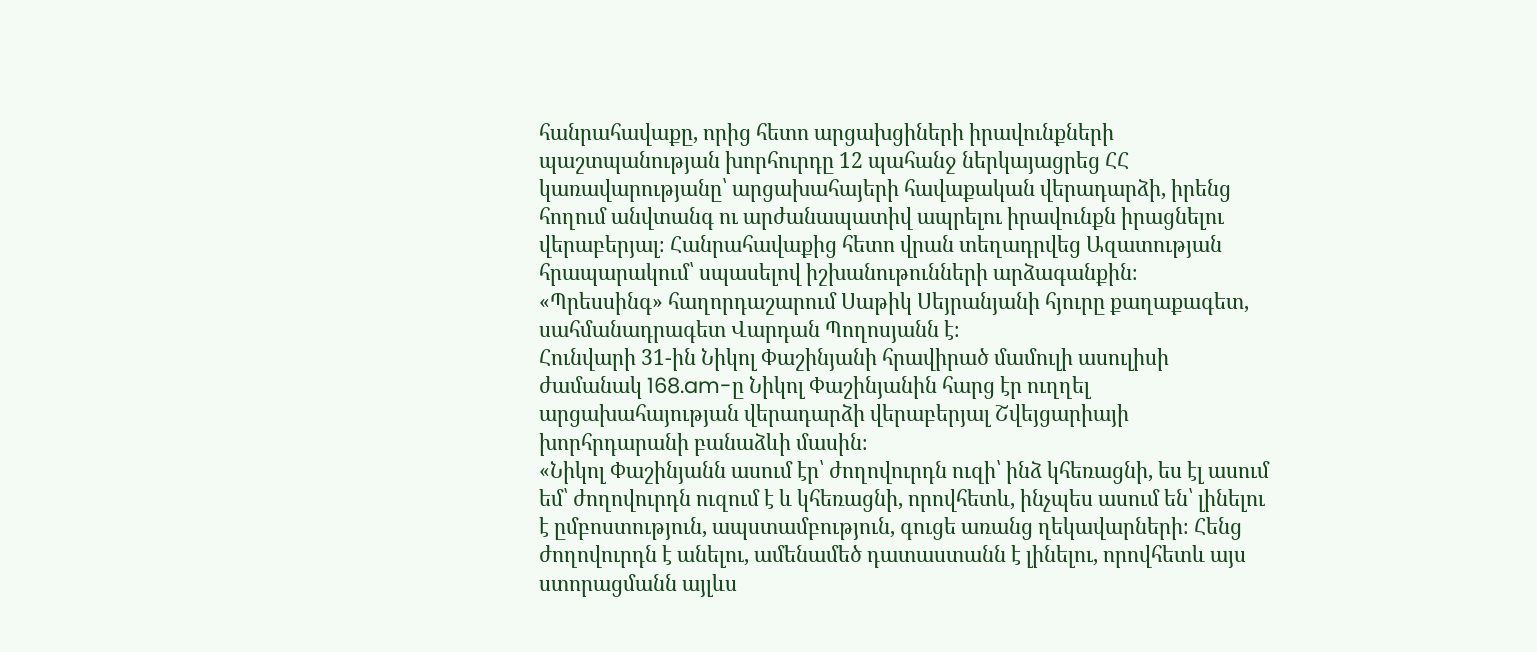հանրահավաքը, որից հետո արցախցիների իրավունքների պաշտպանության խորհուրդը 12 պահանջ ներկայացրեց ՀՀ կառավարությանը՝ արցախահայերի հավաքական վերադարձի, իրենց հողում անվտանգ ու արժանապատիվ ապրելու իրավունքն իրացնելու վերաբերյալ։ Հանրահավաքից հետո վրան տեղադրվեց Ազատության հրապարակում՝ սպասելով իշխանութունների արձագանքին։
«Պրեսսինգ» հաղորդաշարում Սաթիկ Սեյրանյանի հյուրը քաղաքագետ, սահմանադրագետ Վարդան Պողոսյանն է։
Հունվարի 31-ին Նիկոլ Փաշինյանի հրավիրած մամուլի ասուլիսի ժամանակ 168.am-ը Նիկոլ Փաշինյանին հարց էր ուղղել արցախահայության վերադարձի վերաբերյալ Շվեյցարիայի խորհրդարանի բանաձևի մասին։
«Նիկոլ Փաշինյանն ասում էր՝ ժողովուրդն ուզի՝ ինձ կհեռացնի, ես էլ ասում եմ՝ ժողովուրդն ուզում է և կհեռացնի, որովհետև, ինչպես ասում են՝ լինելու է ըմբոստություն, ապստամբություն, գուցե առանց ղեկավարների։ Հենց ժողովուրդն է անելու, ամենամեծ դատաստանն է լինելու, որովհետև այս ստորացմանն այլևս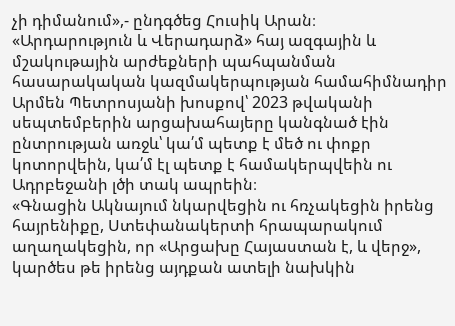չի դիմանում»,- ընդգծեց Հուսիկ Արան։
«Արդարություն և Վերադարձ» հայ ազգային և մշակութային արժեքների պահպանման հասարակական կազմակերպության համահիմնադիր Արմեն Պետրոսյանի խոսքով՝ 2023 թվականի սեպտեմբերին արցախահայերը կանգնած էին ընտրության առջև՝ կա՛մ պետք է մեծ ու փոքր կոտորվեին, կա՛մ էլ պետք է համակերպվեին ու Ադրբեջանի լծի տակ ապրեին։
«Գնացին Ակնայում նկարվեցին ու հռչակեցին իրենց հայրենիքը, Ստեփանակերտի հրապարակում աղաղակեցին, որ «Արցախը Հայաստան է, և վերջ», կարծես թե իրենց այդքան ատելի նախկին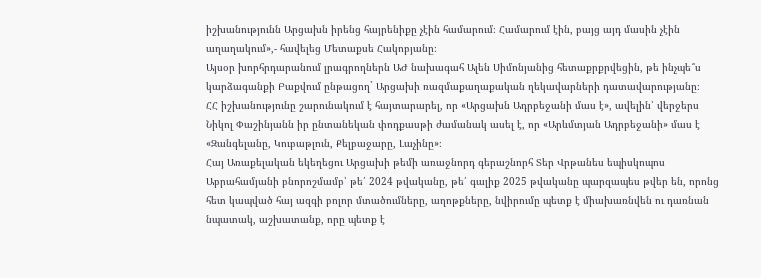իշխանությունն Արցախն իրենց հայրենիքը չէին համարում։ Համարում էին, բայց այդ մասին չէին աղաղակում»,- հավելեց Մետաքսե Հակոբյանը։
Այսօր խորհրդարանում լրագրողներն ԱԺ նախագահ Ալեն Սիմոնյանից հետաքրքրվեցին, թե ինչպե՞ս կարձագանքի Բաքվում ընթացող` Արցախի ռազմաքաղաքական ղեկավարների դատավարությանը։
ՀՀ իշխանությունը շարունակում է հայտարարել, որ «Արցախն Ադրբեջանի մաս է», ավելին՝ վերջերս Նիկոլ Փաշինյանն իր ընտանեկան փոդքասթի ժամանակ ասել է, որ «Արևմտյան Ադրբեջանի» մաս է «Զանգելանը, Կուբաթլուն, Քելբաջարը, Լաչինը»։
Հայ Առաքելական եկեղեցու Արցախի թեմի առաջնորդ գերաշնորհ Տեր Վրթանես եպիսկոպոս Աբրահամյանի բնորոշմամբ՝ թե՛ 2024 թվականը, թե՛ գալիք 2025 թվականը պարզապես թվեր են, որոնց հետ կապված հայ ազգի բոլոր մտածումները, աղոթքները, նվիրումը պետք է միախառնվեն ու դառնան նպատակ, աշխատանք, որը պետք է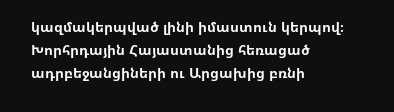կազմակերպված լինի իմաստուն կերպով։
Խորհրդային Հայաստանից հեռացած ադրբեջանցիների ու Արցախից բռնի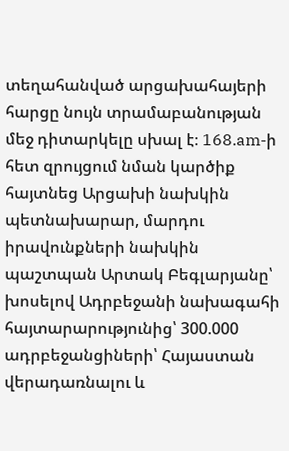տեղահանված արցախահայերի հարցը նույն տրամաբանության մեջ դիտարկելը սխալ է։ 168.am-ի հետ զրույցում նման կարծիք հայտնեց Արցախի նախկին պետնախարար, մարդու իրավունքների նախկին պաշտպան Արտակ Բեգլարյանը՝ խոսելով Ադրբեջանի նախագահի հայտարարությունից՝ 300.000 ադրբեջանցիների՝ Հայաստան վերադառնալու և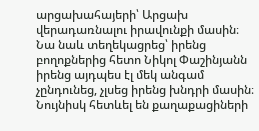արցախահայերի՝ Արցախ վերադառնալու իրավունքի մասին։
Նա նաև տեղեկացրեց՝ իրենց բողոքներից հետո Նիկոլ Փաշինյանն իրենց այդպես էլ մեկ անգամ չընդունեց, չլսեց իրենց խնդրի մասին։ Նույնիսկ հետևել են քաղաքացիների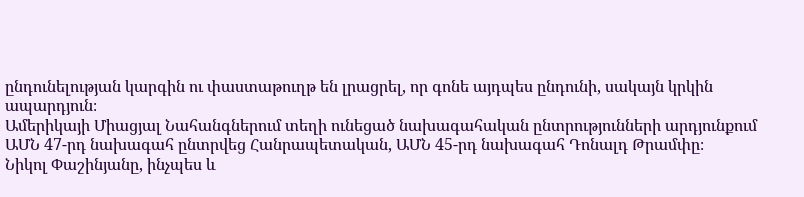ընդունելության կարգին ու փաստաթուղթ են լրացրել, որ գոնե այդպես ընդունի, սակայն կրկին ապարդյուն։
Ամերիկայի Միացյալ Նահանգներում տեղի ունեցած նախագահական ընտրությունների արդյունքում ԱՄՆ 47-րդ նախագահ ընտրվեց Հանրապետական, ԱՄՆ 45-րդ նախագահ Դոնալդ Թրամփը։
Նիկոլ Փաշինյանը, ինչպես և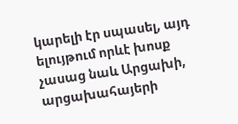կարելի էր սպասել, այդ ելույթում որևէ խոսք չասաց նաև Արցախի, արցախահայերի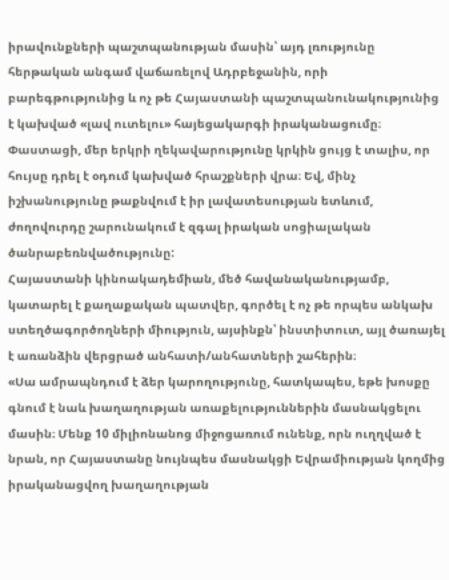իրավունքների պաշտպանության մասին՝ այդ լռությունը հերթական անգամ վաճառելով Ադրբեջանին, որի բարեգթությունից և ոչ թե Հայաստանի պաշտպանունակությունից է կախված «լավ ուտելու» հայեցակարգի իրականացումը։
Փաստացի, մեր երկրի ղեկավարությունը կրկին ցույց է տալիս, որ հույսը դրել է օդում կախված հրաշքների վրա։ Եվ, մինչ իշխանությունը թաքնվում է իր լավատեսության ետևում, ժողովուրդը շարունակում է զգալ իրական սոցիալական ծանրաբեռնվածությունը:
Հայաստանի կինոակադեմիան, մեծ հավանականությամբ, կատարել է քաղաքական պատվեր, գործել է ոչ թե որպես անկախ ստեղծագործողների միություն, այսինքն՝ ինստիտուտ, այլ ծառայել է առանձին վերցրած անհատի/անհատների շահերին։
«Սա ամրապնդում է ձեր կարողությունը, հատկապես, եթե խոսքը գնում է նաև խաղաղության առաքելություններին մասնակցելու մասին։ Մենք 10 միլիոնանոց միջոցառում ունենք, որն ուղղված է նրան, որ Հայաստանը նույնպես մասնակցի Եվրամիության կողմից իրականացվող խաղաղության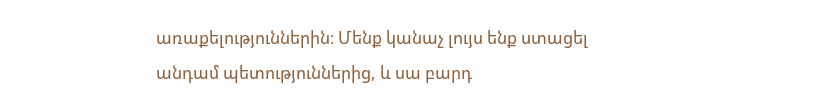առաքելություններին։ Մենք կանաչ լույս ենք ստացել անդամ պետություններից, և սա բարդ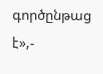գործընթաց է»,-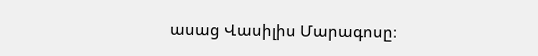ասաց Վասիլիս Մարագոսը։